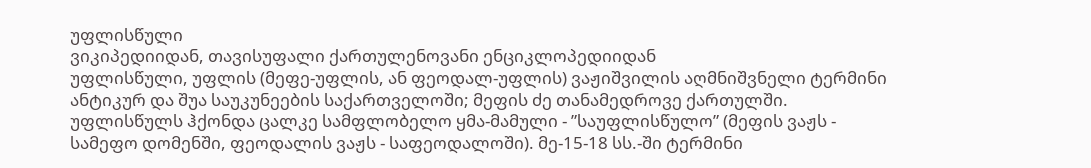უფლისწული
ვიკიპედიიდან, თავისუფალი ქართულენოვანი ენციკლოპედიიდან
უფლისწული, უფლის (მეფე-უფლის, ან ფეოდალ-უფლის) ვაჟიშვილის აღმნიშვნელი ტერმინი ანტიკურ და შუა საუკუნეების საქართველოში; მეფის ძე თანამედროვე ქართულში.
უფლისწულს ჰქონდა ცალკე სამფლობელო ყმა-მამული - ”საუფლისწულო” (მეფის ვაჟს - სამეფო დომენში, ფეოდალის ვაჟს - საფეოდალოში). მე-15-18 სს.-ში ტერმინი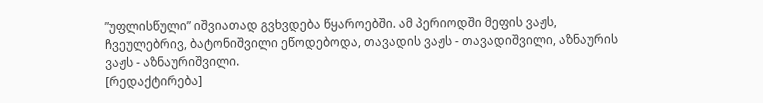”უფლისწული” იშვიათად გვხვდება წყაროებში. ამ პერიოდში მეფის ვაჟს, ჩვეულებრივ, ბატონიშვილი ეწოდებოდა, თავადის ვაჟს - თავადიშვილი, აზნაურის ვაჟს - აზნაურიშვილი.
[რედაქტირება]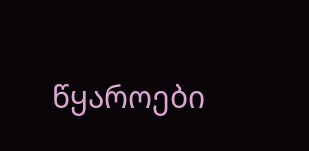წყაროები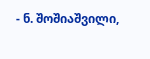- ნ. შოშიაშვილი,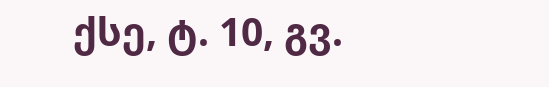ქსე, ტ. 10, გვ.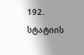192.
სტატიის